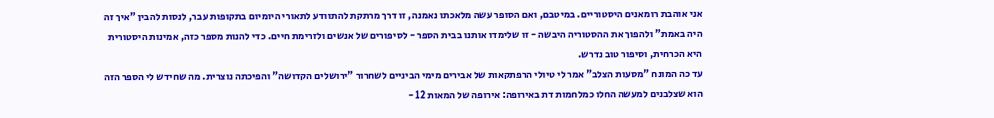אני אוהבת רומאנים היסטוריים. במיטבם, ואם הסופר עשה מלאכתו נאמנה, זו דרך מרתקת להתוודע לתאורי היומיום בתקופות עבר, לנסות להבין "איך זה היה באמת" ולהפוך את ההסטוריה היבשה - זו שלימדו אותנו בבית הספר - לסיפורים של אנשים ולזרימת חיים. כדי להנות מספר כזה, אמינות היסטורית היא הכרחית, וסיפור טוב נדרש.
עד כה המונח "מסעות הצלב" אמר לי טיולי הרפתקאות של אבירים מימי הביניים לשחרור "ירושלים הקדושה" והפיכתה נוצרית. מה שחידש לי הספר הזה הוא שצלבנים למעשה החלו כמלחמות דת באירופה: אירופה של המאות 12 -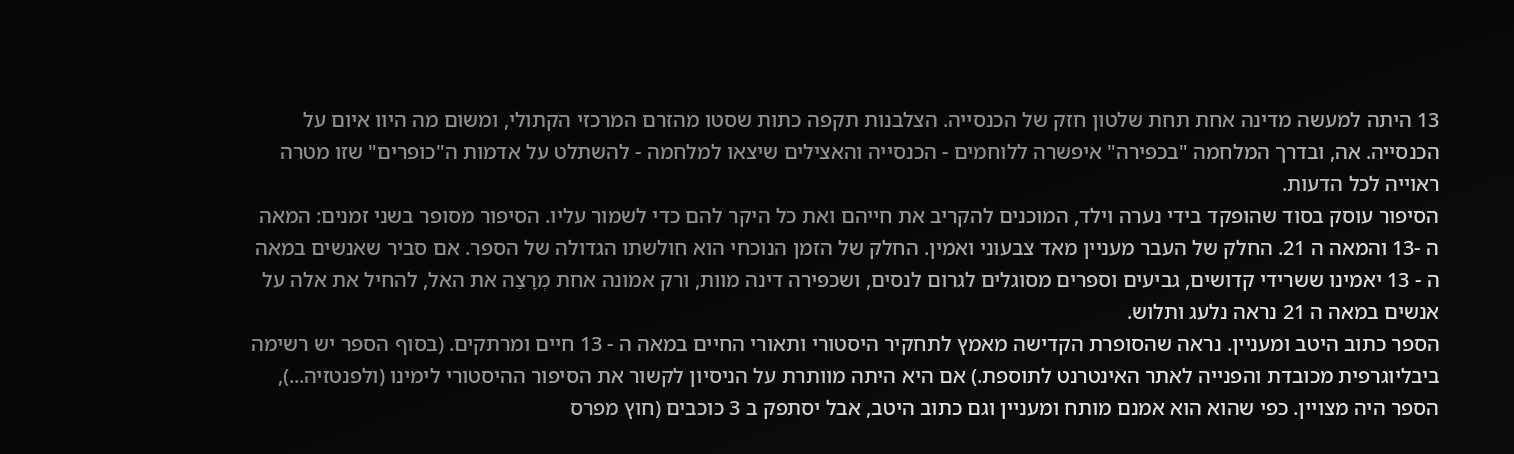13 היתה למעשה מדינה אחת תחת שלטון חזק של הכנסייה. הצלבנות תקפה כתות שסטו מהזרם המרכזי הקתולי, ומשום מה היוו איום על הכנסייה. אה, ובדרך המלחמה "בכפירה" איפשרה ללוחמים - הכנסייה והאצילים שיצאו למלחמה - להשתלט על אדמות ה"כופרים" שזו מטרה ראוייה לכל הדעות.
הסיפור עוסק בסוד שהופקד בידי נערה וילד, המוכנים להקריב את חייהם ואת כל היקר להם כדי לשמור עליו. הסיפור מסופר בשני זמנים: המאה ה -13 והמאה ה 21. החלק של העבר מעניין מאד צבעוני ואמין. החלק של הזמן הנוכחי הוא חולשתו הגדולה של הספר. אם סביר שאנשים במאה ה - 13 יאמינו ששרידי קדושים, גביעים וספרים מסוגלים לגרום לנסים, ושכפירה דינה מוות, ורק אמונה אחת מְרָצַה את האל, להחיל את אלה על אנשים במאה ה 21 נראה נלעג ותלוש.
הספר כתוב היטב ומעניין. נראה שהסופרת הקדישה מאמץ לתחקיר היסטורי ותאורי החיים במאה ה - 13 חיים ומרתקים. (בסוף הספר יש רשימה ביבליוגרפית מכובדת והפנייה לאתר האינטרנט לתוספת.) אם היא היתה מוותרת על הניסיון לקשור את הסיפור ההיסטורי לימינו (ולפנטזיה...), הספר היה מצויין. כפי שהוא הוא אמנם מותח ומעניין וגם כתוב היטב, אבל יסתפק ב 3 כוכבים (חוץ מפרס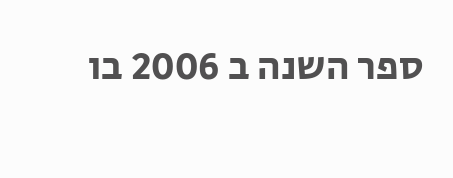ספר השנה ב 2006 בו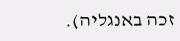זכה באנגליה).